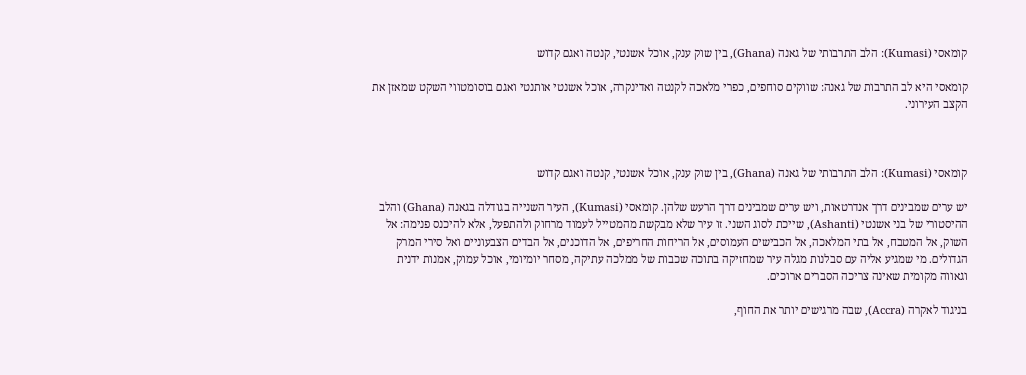קומאסי (Kumasi): הלב התרבותי של גאנה (Ghana), בין שוק ענק, אוכל אשנטי, קנטה ואגם קדוש

קומאסי היא לב התרבות של גאנה: שווקים סוחפים, כפרי מלאכה לקנטה ואדינקרה, אוכל אשנטי אותנטי ואגם בוסומטווי השקט שמאזן את הקצב העירוני.



קומאסי (Kumasi): הלב התרבותי של גאנה (Ghana), בין שוק ענק, אוכל אשנטי, קנטה ואגם קדוש

יש ערים שמבינים דרך אנדרטאות, ויש ערים שמבינים דרך הרעש שלהן. קומאסי (Kumasi), העיר השנייה בגודלה בגאנה (Ghana) והלב ההיסטורי של בני אשנטי (Ashanti), שייכת לסוג השני. זו עיר שלא מבקשת מהמטייל לעמוד מרחוק ולהתפעל, אלא להיכנס פנימה: אל השוק, אל המטבח, אל בתי המלאכה, אל הכבישים העמוסים, אל הריחות החריפים, אל הדוכנים, אל הבדים הצבעוניים ואל סירי המרק הגדולים. מי שמגיע אליה עם סבלנות מגלה עיר שמחזיקה בתוכה שכבות של ממלכה עתיקה, מסחר יומיומי, אוכל עמוק, אמנות ידנית וגאווה מקומית שאינה צריכה הסברים ארוכים.

בניגוד לאקרה (Accra), שבה מרגישים יותר את החוף,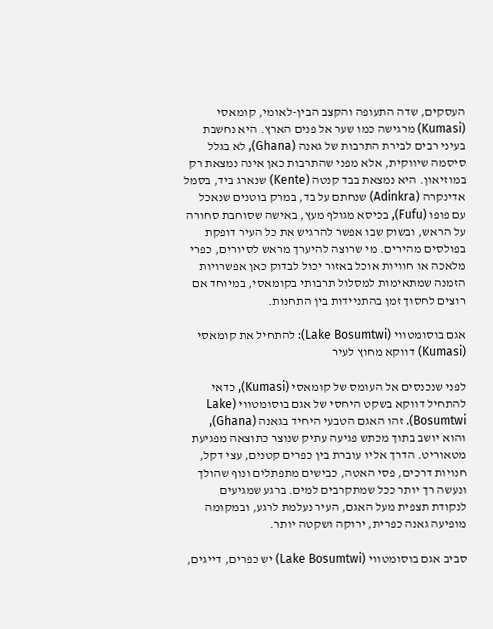העסקים, שדה התעופה והקצב הבין-לאומי, קומאסי (Kumasi) מרגישה כמו שער אל פנים הארץ. היא נחשבת בעיני רבים לבירת התרבות של גאנה (Ghana), לא בגלל סיסמה שיווקית, אלא מפני שהתרבות כאן אינה נמצאת רק במוזיאון. היא נמצאת בבד קנטה (Kente) שנארג ביד, בסמל אדינקרה (Adinkra) שנחתם על בד, במרק בוטנים שנאכל עם פופו (Fufu), בכיסא מגולף מעץ, באישה שסוחבת סחורה על הראש, ובשוק שבו אפשר להרגיש את כל העיר דופקת בפולסים מהירים. מי שרוצה להיערך מראש לסיורים, כפרי מלאכה או חוויות אוכל באזור יכול לבדוק כאן אפשרויות הזמנה שמתאימות למסלול תרבותי בקומאסי, במיוחד אם רוצים לחסוך זמן בהתניידות בין התחנות.

אגם בוסומטווי (Lake Bosumtwi): להתחיל את קומאסי (Kumasi) דווקא מחוץ לעיר

לפני שנכנסים אל העומס של קומאסי (Kumasi), כדאי להתחיל דווקא בשקט היחסי של אגם בוסומטווי (Lake Bosumtwi). זהו האגם הטבעי היחיד בגאנה (Ghana), והוא יושב בתוך מכתש פגיעה עתיק שנוצר כתוצאה מפגיעת מטאוריט. הדרך אליו עוברת בין כפרים קטנים, עצי דקל, חנויות דרכים, פסי האטה, כבישים מתפתלים ונוף שהולך ונעשה רך יותר ככל שמתקרבים למים. ברגע שמגיעים לנקודת תצפית מעל האגם, העיר נעלמת לרגע, ובמקומה מופיעה גאנה כפרית, ירוקה ושקטה יותר.

סביב אגם בוסומטווי (Lake Bosumtwi) יש כפרים, דייגים,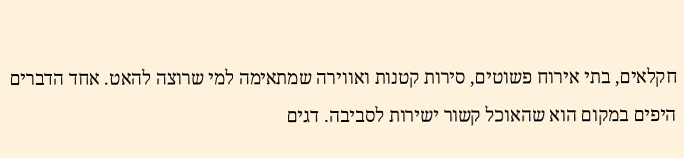חקלאים, בתי אירוח פשוטים, סירות קטנות ואווירה שמתאימה למי שרוצה להאט. אחד הדברים היפים במקום הוא שהאוכל קשור ישירות לסביבה. דגים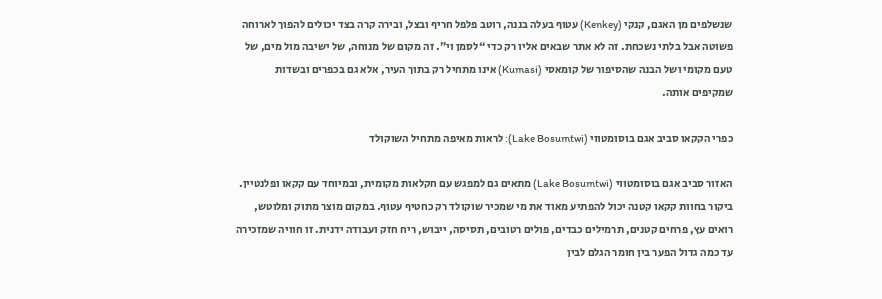שנשלפים מן האגם, קנקי (Kenkey) עטוף בעלה בננה, רוטב פלפל חריף ובצל, ובירה קרה בצד יכולים להפוך לארוחה פשוטה אבל בלתי נשכחת. זה לא אתר שבאים אליו רק כדי “לסמן וי”. זה מקום של מנוחה, של ישיבה מול מים, של טעם מקומי ושל הבנה שהסיפור של קומאסי (Kumasi) אינו מתחיל רק בתוך העיר, אלא גם בכפרים ובשדות שמקיפים אותה.

כפרי הקקאו סביב אגם בוסומטווי (Lake Bosumtwi): לראות מאיפה מתחיל השוקולד

האזור סביב אגם בוסומטווי (Lake Bosumtwi) מתאים גם למפגש עם חקלאות מקומית, ובמיוחד עם קקאו ופלנטיין. ביקור בחוות קקאו קטנה יכול להפתיע מאוד את מי שמכיר שוקולד רק כחטיף עטוף. במקום מוצר מתוק ומלוטש, רואים עץ, פרחים קטנים, תרמילים כבדים, פולים רטובים, תסיסה, ייבוש, ריח חזק ועבודה ידנית. זו חוויה שמזכירה עד כמה גדול הפער בין חומר הגלם לבין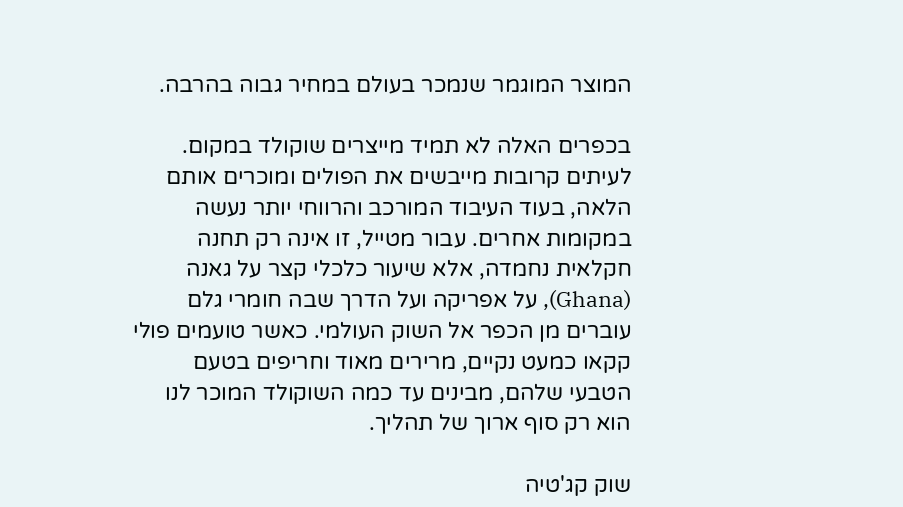המוצר המוגמר שנמכר בעולם במחיר גבוה בהרבה.

בכפרים האלה לא תמיד מייצרים שוקולד במקום. לעיתים קרובות מייבשים את הפולים ומוכרים אותם הלאה, בעוד העיבוד המורכב והרווחי יותר נעשה במקומות אחרים. עבור מטייל, זו אינה רק תחנה חקלאית נחמדה, אלא שיעור כלכלי קצר על גאנה (Ghana), על אפריקה ועל הדרך שבה חומרי גלם עוברים מן הכפר אל השוק העולמי. כאשר טועמים פולי קקאו כמעט נקיים, מרירים מאוד וחריפים בטעם הטבעי שלהם, מבינים עד כמה השוקולד המוכר לנו הוא רק סוף ארוך של תהליך.

שוק קג'טיה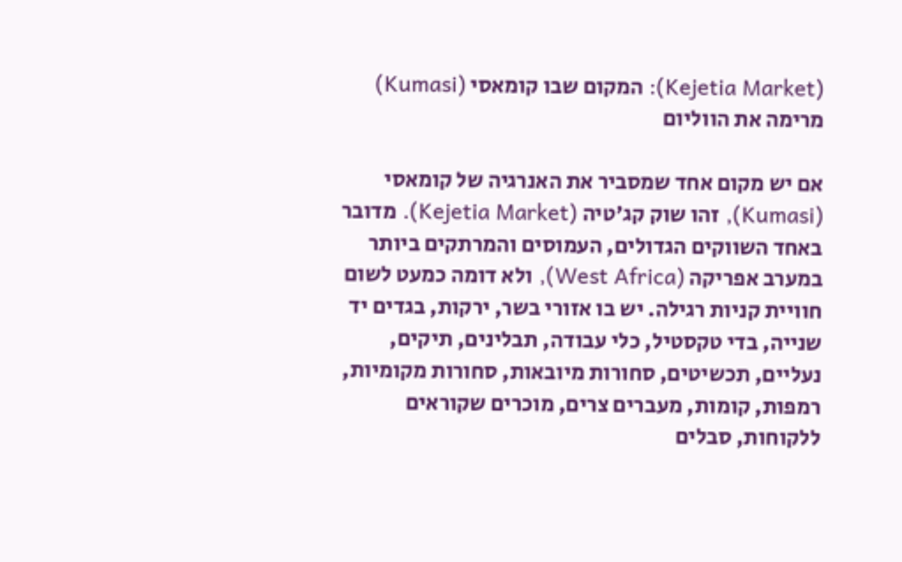(Kejetia Market): המקום שבו קומאסי (Kumasi) מרימה את הווליום

אם יש מקום אחד שמסביר את האנרגיה של קומאסי (Kumasi), זהו שוק קג'טיה (Kejetia Market). מדובר באחד השווקים הגדולים, העמוסים והמרתקים ביותר במערב אפריקה (West Africa), ולא דומה כמעט לשום חוויית קניות רגילה. יש בו אזורי בשר, ירקות, בגדים יד שנייה, בדי טקסטיל, כלי עבודה, תבלינים, תיקים, נעליים, תכשיטים, סחורות מיובאות, סחורות מקומיות, רמפות, קומות, מעברים צרים, מוכרים שקוראים ללקוחות, סבלים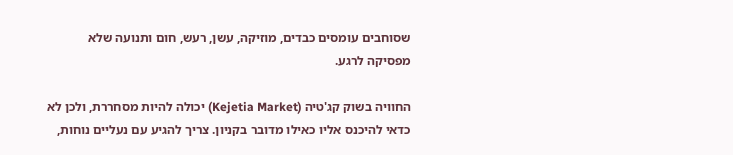שסוחבים עומסים כבדים, מוזיקה, עשן, רעש, חום ותנועה שלא מפסיקה לרגע.

החוויה בשוק קג'טיה (Kejetia Market) יכולה להיות מסחררת, ולכן לא כדאי להיכנס אליו כאילו מדובר בקניון. צריך להגיע עם נעליים נוחות,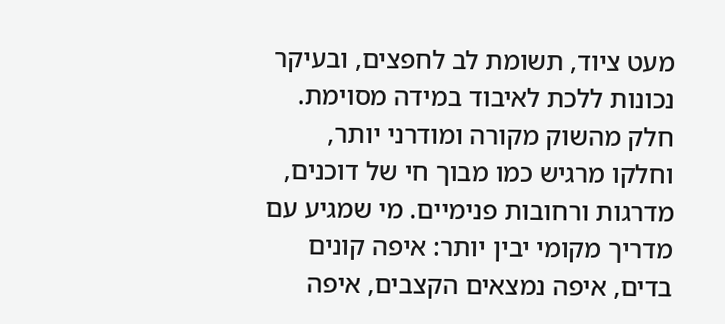מעט ציוד, תשומת לב לחפצים, ובעיקר נכונות ללכת לאיבוד במידה מסוימת. חלק מהשוק מקורה ומודרני יותר, וחלקו מרגיש כמו מבוך חי של דוכנים, מדרגות ורחובות פנימיים. מי שמגיע עם מדריך מקומי יבין יותר: איפה קונים בדים, איפה נמצאים הקצבים, איפה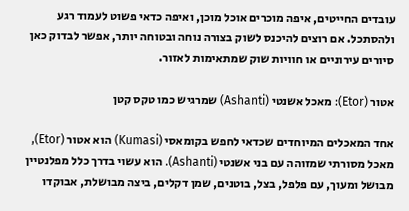עובדים החייטים, איפה מוכרים אוכל מוכן, ואיפה כדאי פשוט לעמוד רגע ולהסתכל. אם רוצים להיכנס לשוק בצורה נוחה ובטוחה יותר, אפשר לבדוק כאן סיורים עירוניים או חוויות שוק שמתאימות לאזור.

אטור (Etor): מאכל אשנטי (Ashanti) שמרגיש כמו טקס קטן

אחד המאכלים המיוחדים שכדאי לחפש בקומאסי (Kumasi) הוא אטור (Etor), מאכל מסורתי שמזוהה עם בני אשנטי (Ashanti). הוא עשוי בדרך כלל מפלנטיין מבושל ומעוך, עם פלפל, בצל, בוטנים, שמן דקלים, ביצה מבושלת, אבוקדו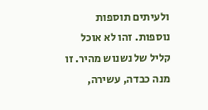ולעיתים תוספות נוספות. זהו לא אוכל קליל של נשנוש מהיר. זו מנה כבדה, עשירה,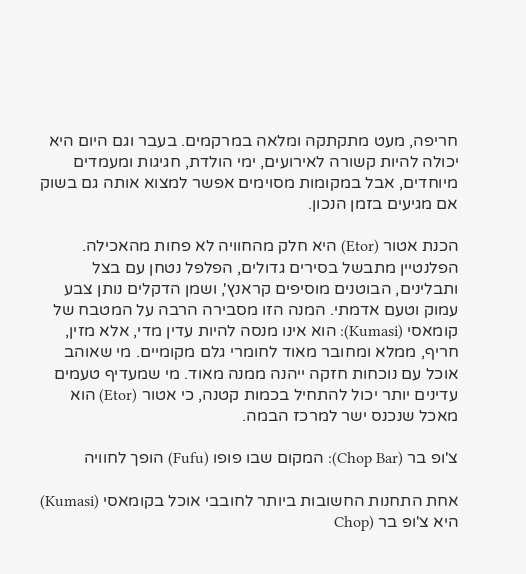חריפה, מעט מתקתקה ומלאה במרקמים. בעבר וגם היום היא יכולה להיות קשורה לאירועים, ימי הולדת, חגיגות ומעמדים מיוחדים, אבל במקומות מסוימים אפשר למצוא אותה גם בשוק אם מגיעים בזמן הנכון.

הכנת אטור (Etor) היא חלק מהחוויה לא פחות מהאכילה. הפלנטיין מתבשל בסירים גדולים, הפלפל נטחן עם בצל ותבלינים, הבוטנים מוסיפים קראנץ', ושמן הדקלים נותן צבע עמוק וטעם אדמתי. המנה הזו מסבירה הרבה על המטבח של קומאסי (Kumasi): הוא אינו מנסה להיות עדין מדי, אלא מזין, חריף, ממלא ומחובר מאוד לחומרי גלם מקומיים. מי שאוהב אוכל עם נוכחות חזקה ייהנה ממנה מאוד. מי שמעדיף טעמים עדינים יותר יכול להתחיל בכמות קטנה, כי אטור (Etor) הוא מאכל שנכנס ישר למרכז הבמה.

צ'ופ בר (Chop Bar): המקום שבו פופו (Fufu) הופך לחוויה

אחת התחנות החשובות ביותר לחובבי אוכל בקומאסי (Kumasi) היא צ'ופ בר (Chop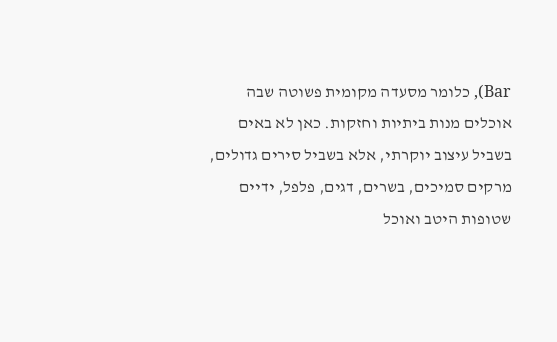Bar), כלומר מסעדה מקומית פשוטה שבה אוכלים מנות ביתיות וחזקות. כאן לא באים בשביל עיצוב יוקרתי, אלא בשביל סירים גדולים, מרקים סמיכים, בשרים, דגים, פלפל, ידיים שטופות היטב ואוכל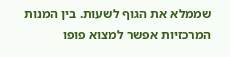שממלא את הגוף לשעות. בין המנות המרכזיות אפשר למצוא פופו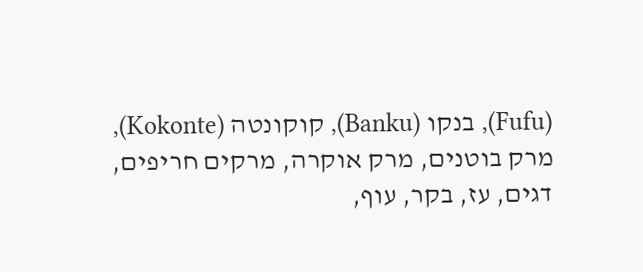(Fufu), בנקו (Banku), קוקונטה (Kokonte), מרק בוטנים, מרק אוקרה, מרקים חריפים, דגים, עז, בקר, עוף,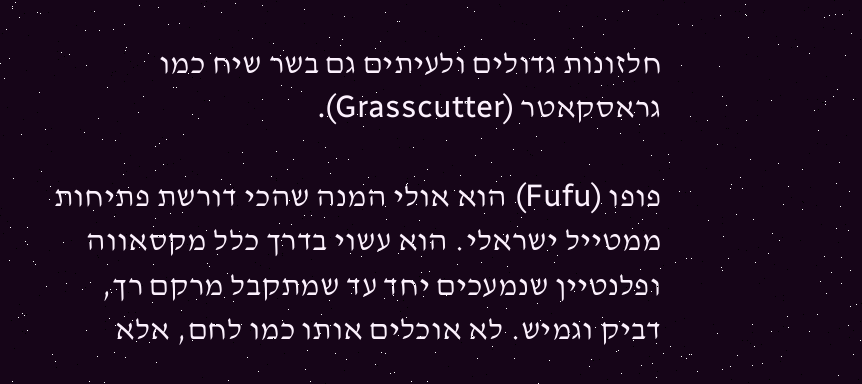חלזונות גדולים ולעיתים גם בשר שיח כמו גראסקאטר (Grasscutter).

פופו (Fufu) הוא אולי המנה שהכי דורשת פתיחות ממטייל ישראלי. הוא עשוי בדרך כלל מקסאווה ופלנטיין שנמעכים יחד עד שמתקבל מרקם רך, דביק וגמיש. לא אוכלים אותו כמו לחם, אלא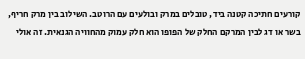קורעים חתיכה קטנה ביד, טובלים במרק ובולעים עם הרוטב. השילוב בין מרק חריף, בשר או דג לבין המרקם החלק של הפופו הוא חלק עמוק מהחוויה הגנאית. זה אולי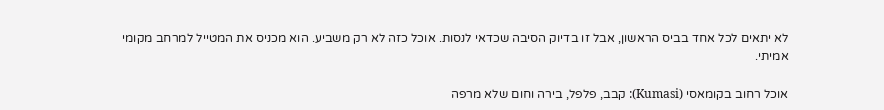לא יתאים לכל אחד בביס הראשון, אבל זו בדיוק הסיבה שכדאי לנסות. אוכל כזה לא רק משביע. הוא מכניס את המטייל למרחב מקומי אמיתי.

אוכל רחוב בקומאסי (Kumasi): קבב, פלפל, בירה וחום שלא מרפה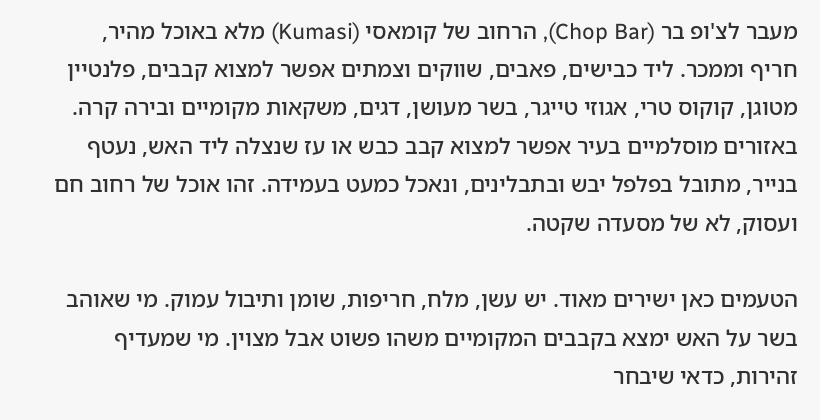מעבר לצ'ופ בר (Chop Bar), הרחוב של קומאסי (Kumasi) מלא באוכל מהיר, חריף וממכר. ליד כבישים, פאבים, שווקים וצמתים אפשר למצוא קבבים, פלנטיין מטוגן, קוקוס טרי, אגוזי טייגר, בשר מעושן, דגים, משקאות מקומיים ובירה קרה. באזורים מוסלמיים בעיר אפשר למצוא קבב כבש או עז שנצלה ליד האש, נעטף בנייר, מתובל בפלפל יבש ובתבלינים, ונאכל כמעט בעמידה. זהו אוכל של רחוב חם ועסוק, לא של מסעדה שקטה.

הטעמים כאן ישירים מאוד. יש עשן, מלח, חריפות, שומן ותיבול עמוק. מי שאוהב בשר על האש ימצא בקבבים המקומיים משהו פשוט אבל מצוין. מי שמעדיף זהירות, כדאי שיבחר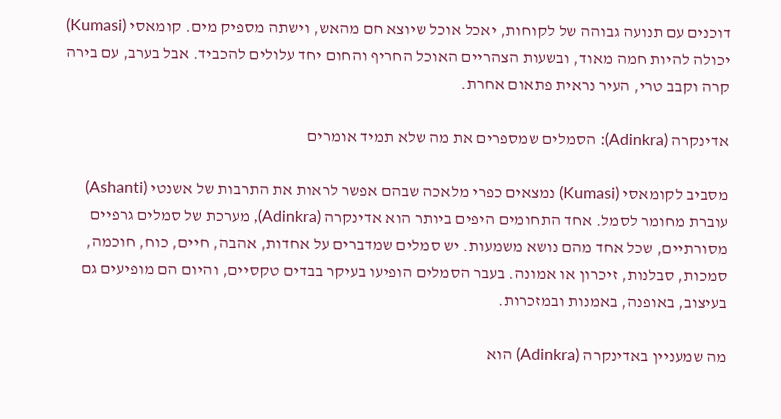דוכנים עם תנועה גבוהה של לקוחות, יאכל אוכל שיוצא חם מהאש, וישתה מספיק מים. קומאסי (Kumasi) יכולה להיות חמה מאוד, ובשעות הצהריים האוכל החריף והחום יחד עלולים להכביד. אבל בערב, עם בירה קרה וקבב טרי, העיר נראית פתאום אחרת.

אדינקרה (Adinkra): הסמלים שמספרים את מה שלא תמיד אומרים

מסביב לקומאסי (Kumasi) נמצאים כפרי מלאכה שבהם אפשר לראות את התרבות של אשנטי (Ashanti) עוברת מחומר לסמל. אחד התחומים היפים ביותר הוא אדינקרה (Adinkra), מערכת של סמלים גרפיים מסורתיים, שכל אחד מהם נושא משמעות. יש סמלים שמדברים על אחדות, אהבה, חיים, כוח, חוכמה, סמכות, סבלנות, זיכרון או אמונה. בעבר הסמלים הופיעו בעיקר בבדים טקסיים, והיום הם מופיעים גם בעיצוב, באופנה, באמנות ובמזכרות.

מה שמעניין באדינקרה (Adinkra) הוא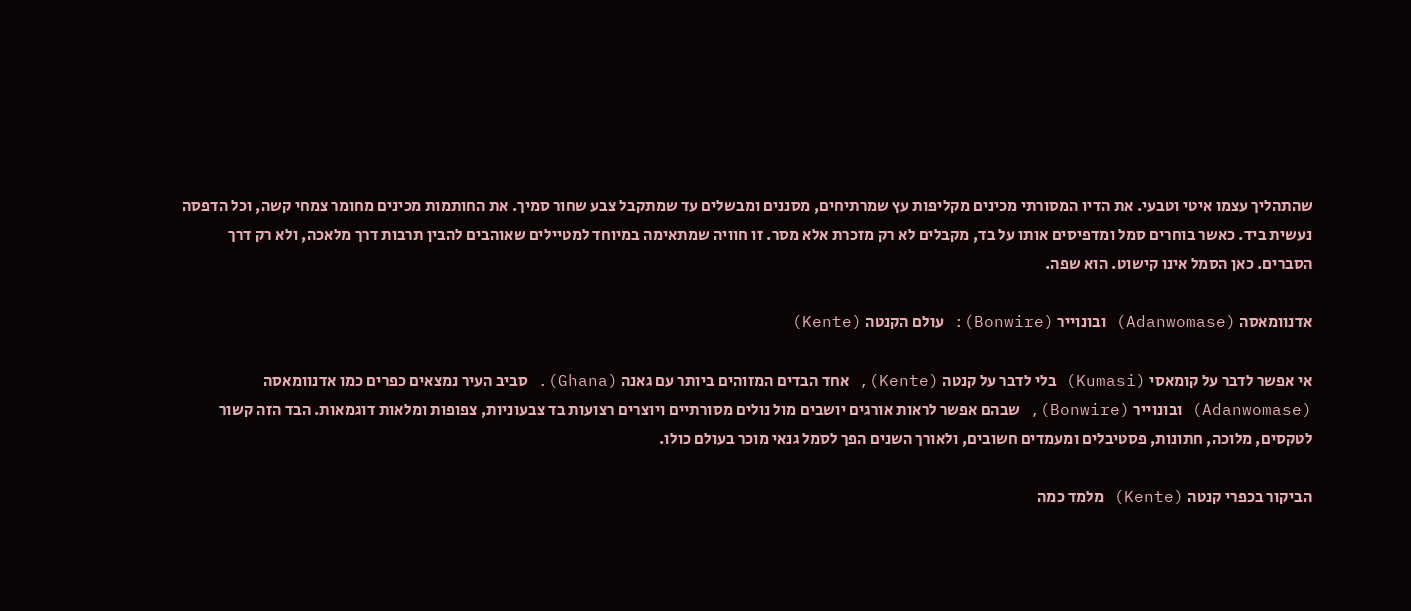שהתהליך עצמו איטי וטבעי. את הדיו המסורתי מכינים מקליפות עץ שמרתיחים, מסננים ומבשלים עד שמתקבל צבע שחור סמיך. את החותמות מכינים מחומר צמחי קשה, וכל הדפסה נעשית ביד. כאשר בוחרים סמל ומדפיסים אותו על בד, מקבלים לא רק מזכרת אלא מסר. זו חוויה שמתאימה במיוחד למטיילים שאוהבים להבין תרבות דרך מלאכה, ולא רק דרך הסברים. כאן הסמל אינו קישוט. הוא שפה.

אדנוומאסה (Adanwomase) ובונוייר (Bonwire): עולם הקנטה (Kente)

אי אפשר לדבר על קומאסי (Kumasi) בלי לדבר על קנטה (Kente), אחד הבדים המזוהים ביותר עם גאנה (Ghana). סביב העיר נמצאים כפרים כמו אדנוומאסה (Adanwomase) ובונוייר (Bonwire), שבהם אפשר לראות אורגים יושבים מול נולים מסורתיים ויוצרים רצועות בד צבעוניות, צפופות ומלאות דוגמאות. הבד הזה קשור לטקסים, מלוכה, חתונות, פסטיבלים ומעמדים חשובים, ולאורך השנים הפך לסמל גנאי מוכר בעולם כולו.

הביקור בכפרי קנטה (Kente) מלמד כמה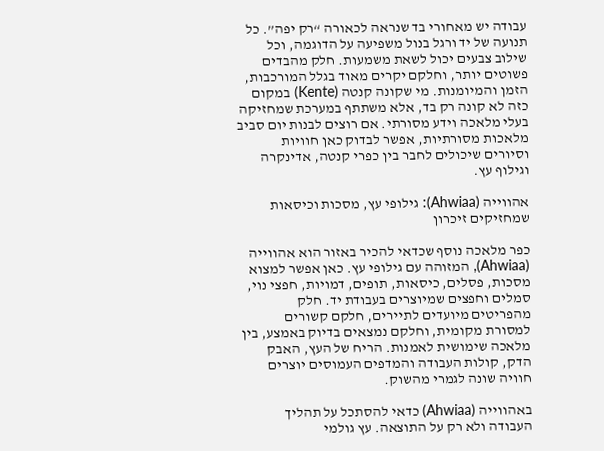עבודה יש מאחורי בד שנראה לכאורה “רק יפה”. כל תנועה של יד ורגל בנול משפיעה על הדוגמה, וכל שילוב צבעים יכול לשאת משמעות. חלק מהבדים פשוטים יותר, וחלקם יקרים מאוד בגלל המורכבות, הזמן והמיומנות. מי שקונה קנטה (Kente) במקום כזה לא קונה רק בד, אלא משתתף במערכת שמחזיקה בעלי מלאכה וידע מסורתי. אם רוצים לבנות יום סביב מלאכות מסורתיות, אפשר לבדוק כאן חוויות וסיורים שיכולים לחבר בין כפרי קנטה, אדינקרה וגילוף עץ.

אהווייה (Ahwiaa): גילופי עץ, מסכות וכיסאות שמחזיקים זיכרון

כפר מלאכה נוסף שכדאי להכיר באזור הוא אהווייה (Ahwiaa), המזוהה עם גילופי עץ. כאן אפשר למצוא מסכות, פסלים, כיסאות, תופים, דמויות, חפצי נוי, סמלים וחפצים שמיוצרים בעבודת יד. חלק מהפריטים מיועדים לתיירים, חלקם קשורים למסורת מקומית, וחלקם נמצאים בדיוק באמצע, בין מלאכה שימושית לאמנות. הריח של העץ, האבק הדק, קולות העבודה והמדפים העמוסים יוצרים חוויה שונה לגמרי מהשוק.

באהווייה (Ahwiaa) כדאי להסתכל על תהליך העבודה ולא רק על התוצאה. עץ גולמי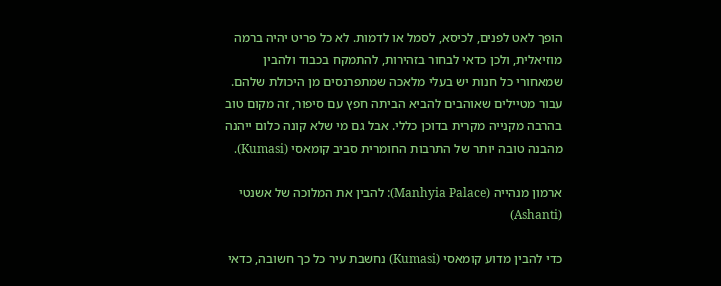הופך לאט לפנים, לכיסא, לסמל או לדמות. לא כל פריט יהיה ברמה מוזיאלית, ולכן כדאי לבחור בזהירות, להתמקח בכבוד ולהבין שמאחורי כל חנות יש בעלי מלאכה שמתפרנסים מן היכולת שלהם. עבור מטיילים שאוהבים להביא הביתה חפץ עם סיפור, זה מקום טוב בהרבה מקנייה מקרית בדוכן כללי. אבל גם מי שלא קונה כלום ייהנה מהבנה טובה יותר של התרבות החומרית סביב קומאסי (Kumasi).

ארמון מנהייה (Manhyia Palace): להבין את המלוכה של אשנטי (Ashanti)

כדי להבין מדוע קומאסי (Kumasi) נחשבת עיר כל כך חשובה, כדאי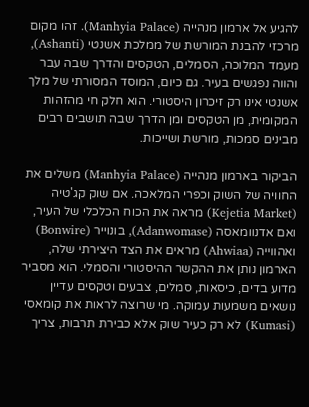להגיע אל ארמון מנהייה (Manhyia Palace). זהו מקום מרכזי להבנת המורשת של ממלכת אשנטי (Ashanti), מעמד המלוכה, הסמלים, הטקסים והדרך שבה עבר והווה נפגשים בעיר. גם כיום, המוסד המסורתי של מלך אשנטי אינו רק זיכרון היסטורי. הוא חלק חי מהזהות המקומית, מן הטקסים ומן הדרך שבה תושבים רבים מבינים סמכות, מורשת ושייכות.

הביקור בארמון מנהייה (Manhyia Palace) משלים את החוויה של השוק וכפרי המלאכה. אם שוק קג'טיה (Kejetia Market) מראה את הכוח הכלכלי של העיר, ואם אדנוומאסה (Adanwomase), בונוייר (Bonwire) ואהווייה (Ahwiaa) מראים את הצד היצירתי שלה, הארמון נותן את ההקשר ההיסטורי והסמלי. הוא מסביר מדוע בדים, כיסאות, סמלים, צבעים וטקסים עדיין נושאים משמעות עמוקה. מי שרוצה לראות את קומאסי (Kumasi) לא רק כעיר שוק אלא כבירת תרבות, צריך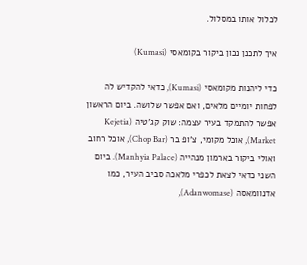לכלול אותו במסלול.

איך לתכנן נכון ביקור בקומאסי (Kumasi)

כדי ליהנות מקומאסי (Kumasi), כדאי להקדיש לה לפחות יומיים מלאים, ואם אפשר שלושה. ביום הראשון אפשר להתמקד בעיר עצמה: שוק קג'טיה (Kejetia Market), אוכל מקומי, צ'ופ בר (Chop Bar), אוכל רחוב ואולי ביקור בארמון מנהייה (Manhyia Palace). ביום השני כדאי לצאת לכפרי מלאכה סביב העיר, כמו אדנוומאסה (Adanwomase),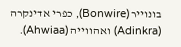בונוייר (Bonwire), כפרי אדינקרה (Adinkra) ואהווייה (Ahwiaa).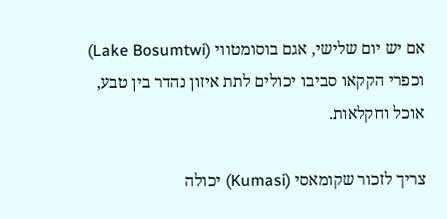אם יש יום שלישי, אגם בוסומטווי (Lake Bosumtwi) וכפרי הקקאו סביבו יכולים לתת איזון נהדר בין טבע, אוכל וחקלאות.

צריך לזכור שקומאסי (Kumasi) יכולה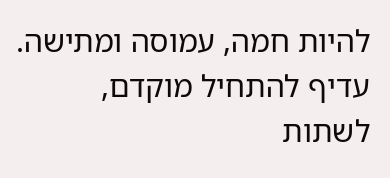להיות חמה, עמוסה ומתישה. עדיף להתחיל מוקדם, לשתות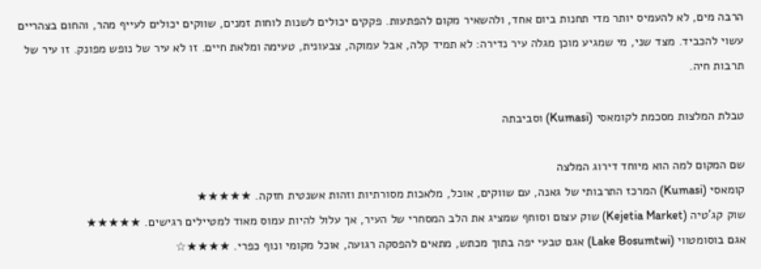הרבה מים, לא להעמיס יותר מדי תחנות ביום אחד, ולהשאיר מקום להפתעות. פקקים יכולים לשנות לוחות זמנים, שווקים יכולים לעייף מהר, והחום בצהריים עשוי להכביד. מצד שני, מי שמגיע מוכן מגלה עיר נדירה: לא תמיד קלה, אבל עמוקה, צבעונית, טעימה ומלאת חיים. זו לא עיר של נופש מפונק. זו עיר של תרבות חיה.

טבלת המלצות מסכמת לקומאסי (Kumasi) וסביבתה

שם המקום למה הוא מיוחד דירוג המלצה
קומאסי (Kumasi) המרכז התרבותי של גאנה, עם שווקים, אוכל, מלאכות מסורתיות וזהות אשנטית חזקה. ★★★★★
שוק קג'טיה (Kejetia Market) שוק עצום וסוחף שמציג את הלב המסחרי של העיר, אך עלול להיות עמוס מאוד למטיילים רגישים. ★★★★★
אגם בוסומטווי (Lake Bosumtwi) אגם טבעי יפה בתוך מכתש, מתאים להפסקה רגועה, אוכל מקומי ונוף כפרי. ★★★★☆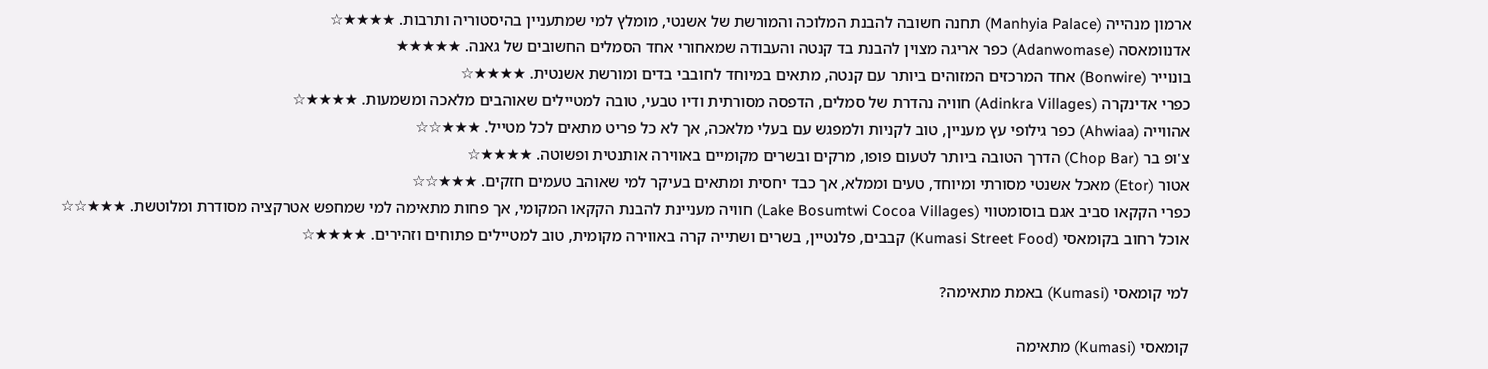ארמון מנהייה (Manhyia Palace) תחנה חשובה להבנת המלוכה והמורשת של אשנטי, מומלץ למי שמתעניין בהיסטוריה ותרבות. ★★★★☆
אדנוומאסה (Adanwomase) כפר אריגה מצוין להבנת בד קנטה והעבודה שמאחורי אחד הסמלים החשובים של גאנה. ★★★★★
בונוייר (Bonwire) אחד המרכזים המזוהים ביותר עם קנטה, מתאים במיוחד לחובבי בדים ומורשת אשנטית. ★★★★☆
כפרי אדינקרה (Adinkra Villages) חוויה נהדרת של סמלים, הדפסה מסורתית ודיו טבעי, טובה למטיילים שאוהבים מלאכה ומשמעות. ★★★★☆
אהווייה (Ahwiaa) כפר גילופי עץ מעניין, טוב לקניות ולמפגש עם בעלי מלאכה, אך לא כל פריט מתאים לכל מטייל. ★★★☆☆
צ'ופ בר (Chop Bar) הדרך הטובה ביותר לטעום פופו, מרקים ובשרים מקומיים באווירה אותנטית ופשוטה. ★★★★☆
אטור (Etor) מאכל אשנטי מסורתי ומיוחד, טעים וממלא, אך כבד יחסית ומתאים בעיקר למי שאוהב טעמים חזקים. ★★★☆☆
כפרי הקקאו סביב אגם בוסומטווי (Lake Bosumtwi Cocoa Villages) חוויה מעניינת להבנת הקקאו המקומי, אך פחות מתאימה למי שמחפש אטרקציה מסודרת ומלוטשת. ★★★☆☆
אוכל רחוב בקומאסי (Kumasi Street Food) קבבים, פלנטיין, בשרים ושתייה קרה באווירה מקומית, טוב למטיילים פתוחים וזהירים. ★★★★☆

למי קומאסי (Kumasi) באמת מתאימה?

קומאסי (Kumasi) מתאימה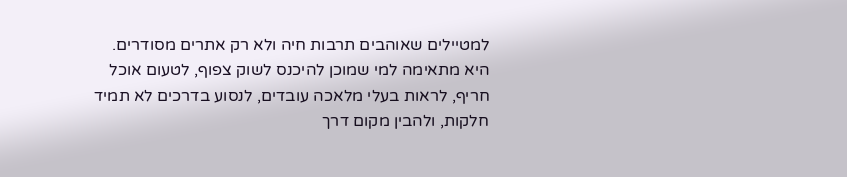למטיילים שאוהבים תרבות חיה ולא רק אתרים מסודרים. היא מתאימה למי שמוכן להיכנס לשוק צפוף, לטעום אוכל חריף, לראות בעלי מלאכה עובדים, לנסוע בדרכים לא תמיד חלקות, ולהבין מקום דרך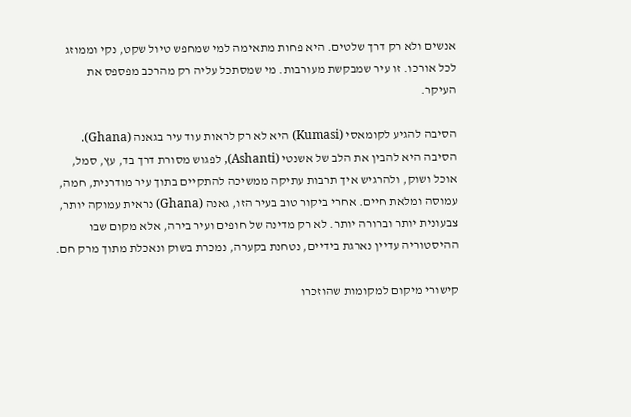אנשים ולא רק דרך שלטים. היא פחות מתאימה למי שמחפש טיול שקט, נקי וממוזג לכל אורכו. זו עיר שמבקשת מעורבות. מי שמסתכל עליה רק מהרכב מפספס את העיקר.

הסיבה להגיע לקומאסי (Kumasi) היא לא רק לראות עוד עיר בגאנה (Ghana). הסיבה היא להבין את הלב של אשנטי (Ashanti), לפגוש מסורת דרך בד, עץ, סמל, אוכל ושוק, ולהרגיש איך תרבות עתיקה ממשיכה להתקיים בתוך עיר מודרנית, חמה, עמוסה ומלאת חיים. אחרי ביקור טוב בעיר הזו, גאנה (Ghana) נראית עמוקה יותר, צבעונית יותר וברורה יותר. לא רק מדינה של חופים ועיר בירה, אלא מקום שבו ההיסטוריה עדיין נארגת בידיים, נטחנת בקערה, נמכרת בשוק ונאכלת מתוך מרק חם.

קישורי מיקום למקומות שהוזכרו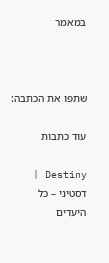במאמר



שתפו את הכתבה:

עוד כתבות

Destiny | דסטיני – כל היעדים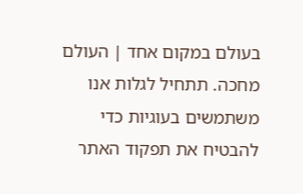בעולם במקום אחד | העולם מחכה. תתחיל לגלות אנו משתמשים בעוגיות כדי להבטיח את תפקוד האתר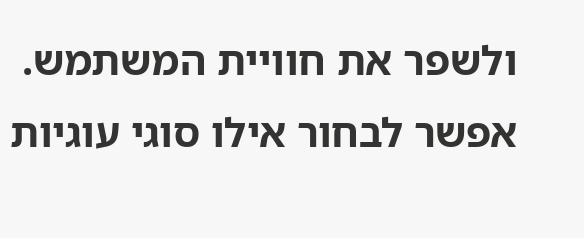ולשפר את חוויית המשתמש. אפשר לבחור אילו סוגי עוגיות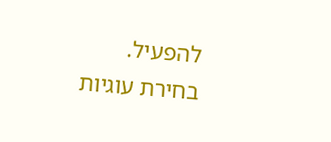להפעיל.
בחירת עוגיות